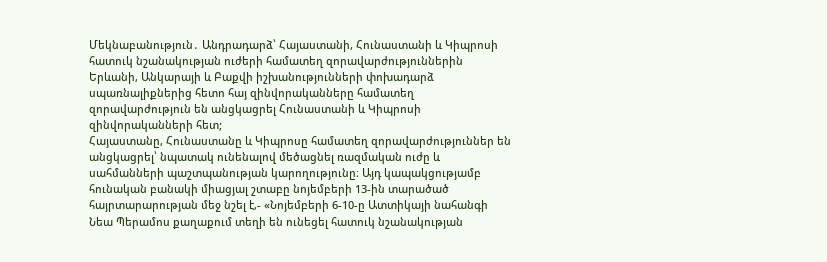Մեկնաբանություն․ Անդրադարձ՝ Հայաստանի, Հունաստանի և Կիպրոսի հատուկ նշանակության ուժերի համատեղ զորավարժություններին
Երևանի, Անկարայի և Բաքվի իշխանությունների փոխադարձ սպառնալիքներից հետո հայ զինվորականները համատեղ զորավարժություն են անցկացրել Հունաստանի և Կիպրոսի զինվորականների հետ;
Հայաստանը, Հունաստանը և Կիպրոսը համատեղ զորավարժություններ են անցկացրել՝ նպատակ ունենալով մեծացնել ռազմական ուժը և սահմանների պաշտպանության կարողությունը։ Այդ կապակցությամբ հունական բանակի միացյալ շտաբը նոյեմբերի 13-ին տարածած հայրտարարության մեջ նշել է,- «Նոյեմբերի 6-10-ը Ատտիկայի նահանգի Նեա Պերամոս քաղաքում տեղի են ունեցել հատուկ նշանակության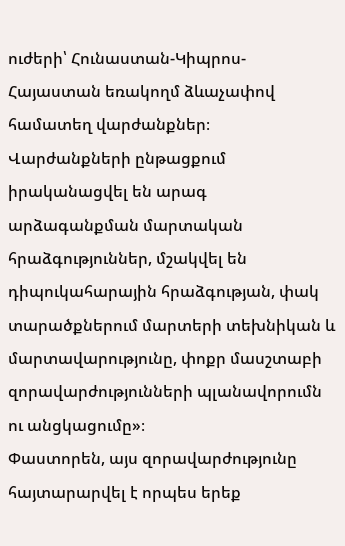ուժերի՝ Հունաստան-Կիպրոս-Հայաստան եռակողմ ձևաչափով համատեղ վարժանքներ։ Վարժանքների ընթացքում իրականացվել են արագ արձագանքման մարտական հրաձգություններ, մշակվել են դիպուկահարային հրաձգության, փակ տարածքներում մարտերի տեխնիկան և մարտավարությունը, փոքր մասշտաբի զորավարժությունների պլանավորումն ու անցկացումը»։
Փաստորեն, այս զորավարժությունը հայտարարվել է որպես երեք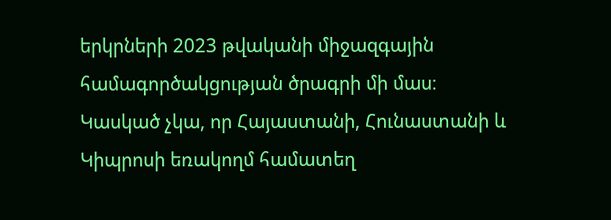երկրների 2023 թվականի միջազգային համագործակցության ծրագրի մի մաս։
Կասկած չկա, որ Հայաստանի, Հունաստանի և Կիպրոսի եռակողմ համատեղ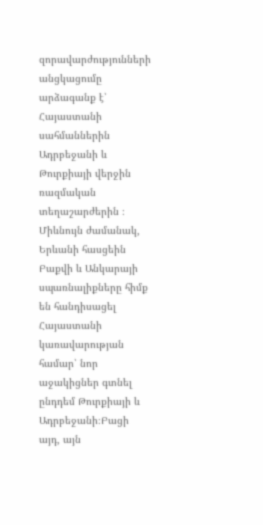զորավարժությունների անցկացումը արձագանք է՝ Հայաստանի սահմաններին Ադրբեջանի և Թուրքիայի վերջին ռազմական տեղաշարժերին ։ Միևնույն ժամանակ, Երևանի հասցեին Բաքվի և Անկարայի սպառնալիքները հիմք են հանդիսացել Հայաստանի կառավարության համար՝ նոր աջակիցներ գտնել ընդդեմ Թուրքիայի և Ադրբեջանի։Բացի այդ, այն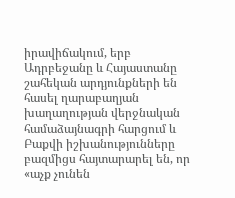իրավիճակում, երբ Ադրբեջանը և Հայաստանը շահեկան արդյունքների են հասել ղարաբաղյան խաղաղության վերջնական համաձայնագրի հարցում և Բաքվի իշխանությունները բազմիցս հայտարարել են, որ «աչք չունեն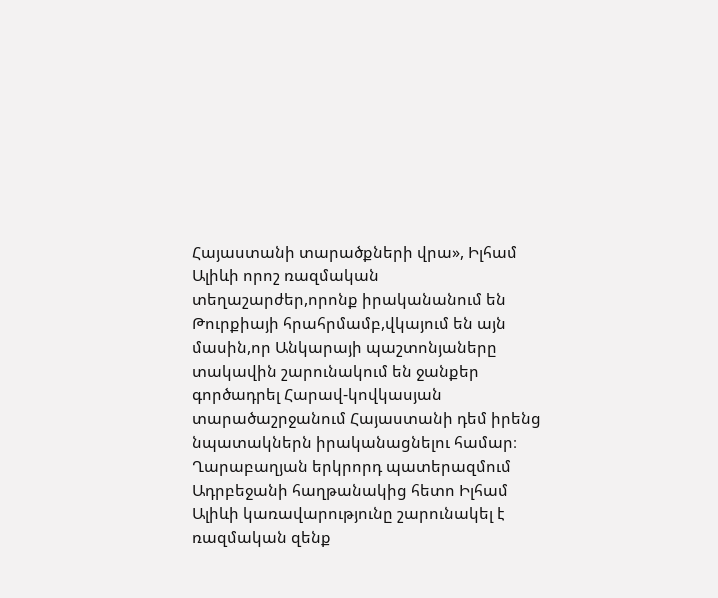Հայաստանի տարածքների վրա», Իլհամ Ալիևի որոշ ռազմական տեղաշարժեր,որոնք իրականանում են Թուրքիայի հրահրմամբ,վկայում են այն մասին,որ Անկարայի պաշտոնյաները տակավին շարունակում են ջանքեր գործադրել Հարավ-կովկասյան տարածաշրջանում Հայաստանի դեմ իրենց նպատակներն իրականացնելու համար։
Ղարաբաղյան երկրորդ պատերազմում Ադրբեջանի հաղթանակից հետո Իլհամ Ալիևի կառավարությունը շարունակել է ռազմական զենք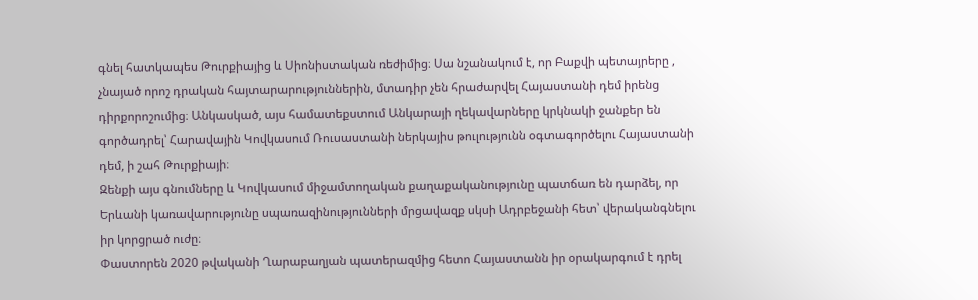գնել հատկապես Թուրքիայից և Սիոնիստական ռեժիմից։ Սա նշանակում է, որ Բաքվի պետայրերը , չնայած որոշ դրական հայտարարություններին, մտադիր չեն հրաժարվել Հայաստանի դեմ իրենց դիրքորոշումից։ Անկասկած, այս համատեքստում Անկարայի ղեկավարները կրկնակի ջանքեր են գործադրել՝ Հարավային Կովկասում Ռուսաստանի ներկայիս թուլությունն օգտագործելու Հայաստանի դեմ, ի շահ Թուրքիայի։
Զենքի այս գնումները և Կովկասում միջամտողական քաղաքականությունը պատճառ են դարձել, որ Երևանի կառավարությունը սպառազինությունների մրցավազք սկսի Ադրբեջանի հետ՝ վերականգնելու իր կորցրած ուժը։
Փաստորեն 2020 թվականի Ղարաբաղյան պատերազմից հետո Հայաստանն իր օրակարգում է դրել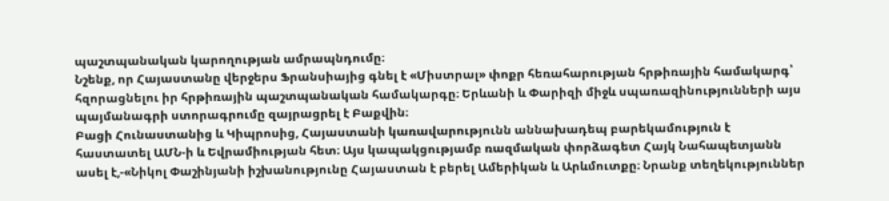պաշտպանական կարողության ամրապնդումը։
Նշենք, որ Հայաստանը վերջերս Ֆրանսիայից գնել է «Միստրալ» փոքր հեռահարության հրթիռային համակարգ՝ հզորացնելու իր հրթիռային պաշտպանական համակարգը։ Երևանի և Փարիզի միջև սպառազինությունների այս պայմանագրի ստորագրումը զայրացրել է Բաքվին։
Բացի Հունաստանից և Կիպրոսից, Հայաստանի կառավարությունն աննախադեպ բարեկամություն է հաստատել ԱՄՆ-ի և Եվրամիության հետ։ Այս կապակցությամբ ռազմական փորձագետ Հայկ Նահապետյանն ասել է,-«Նիկոլ Փաշինյանի իշխանությունը Հայաստան է բերել Ամերիկան և Արևմուտքը։ Նրանք տեղեկություններ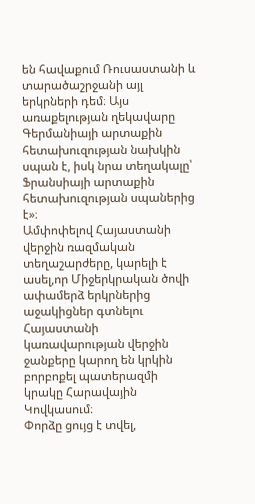են հավաքում Ռուսաստանի և տարածաշրջանի այլ երկրների դեմ։ Այս առաքելության ղեկավարը Գերմանիայի արտաքին հետախուզության նախկին սպան է, իսկ նրա տեղակալը՝ Ֆրանսիայի արտաքին հետախուզության սպաներից է»։
Ամփոփելով Հայաստանի վերջին ռազմական տեղաշարժերը, կարելի է ասել,որ Միջերկրական ծովի ափամերձ երկրներից աջակիցներ գտնելու Հայաստանի կառավարության վերջին ջանքերը կարող են կրկին բորբոքել պատերազմի կրակը Հարավային Կովկասում։
Փորձը ցույց է տվել,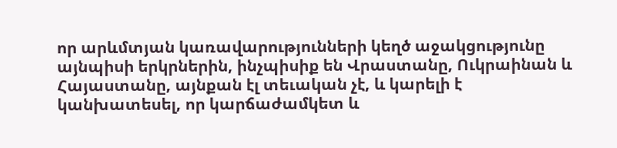որ արևմտյան կառավարությունների կեղծ աջակցությունը այնպիսի երկրներին, ինչպիսիք են Վրաստանը, Ուկրաինան և Հայաստանը, այնքան էլ տեւական չէ, և կարելի է կանխատեսել, որ կարճաժամկետ և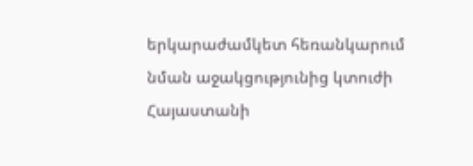երկարաժամկետ հեռանկարում նման աջակցությունից կտուժի Հայաստանի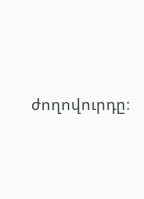ժողովուրդը։